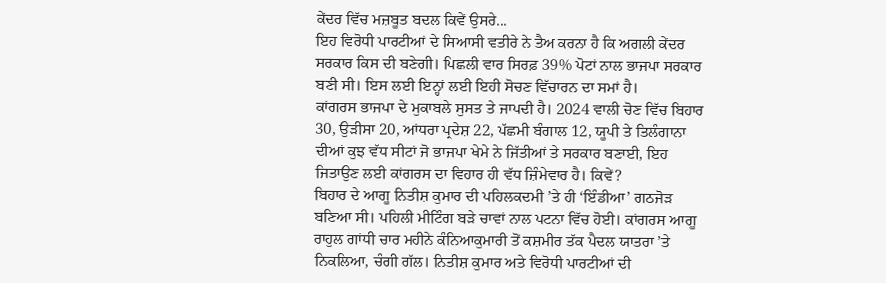ਕੇਂਦਰ ਵਿੱਚ ਮਜ਼ਬੂਤ ਬਦਲ ਕਿਵੇਂ ਉਸਰੇ...
ਇਹ ਵਿਰੋਧੀ ਪਾਰਟੀਆਂ ਦੇ ਸਿਆਸੀ ਵਤੀਰੇ ਨੇ ਤੈਅ ਕਰਨਾ ਹੈ ਕਿ ਅਗਲੀ ਕੇਂਦਰ ਸਰਕਾਰ ਕਿਸ ਦੀ ਬਣੇਗੀ। ਪਿਛਲੀ ਵਾਰ ਸਿਰਫ਼ 39% ਪੋਟਾਂ ਨਾਲ ਭਾਜਪਾ ਸਰਕਾਰ ਬਣੀ ਸੀ। ਇਸ ਲਈ ਇਨ੍ਹਾਂ ਲਈ ਇਹੀ ਸੋਚਣ ਵਿੱਚਾਰਨ ਦਾ ਸਮਾਂ ਹੈ।
ਕਾਂਗਰਸ ਭਾਜਪਾ ਦੇ ਮੁਕਾਬਲੇ ਸੁਸਤ ਤੇ ਜਾਪਦੀ ਹੈ। 2024 ਵਾਲੀ ਚੋਣ ਵਿੱਚ ਬਿਹਾਰ 30, ਉੜੀਸਾ 20, ਆਂਧਰਾ ਪ੍ਰਦੇਸ਼ 22, ਪੱਛਮੀ ਬੰਗਾਲ 12, ਯੂਪੀ ਤੇ ਤਿਲੰਗਾਨਾ ਦੀਆਂ ਕੁਝ ਵੱਧ ਸੀਟਾਂ ਜੋ ਭਾਜਪਾ ਖੇਮੇ ਨੇ ਜਿੱਤੀਆਂ ਤੇ ਸਰਕਾਰ ਬਣਾਈ, ਇਹ ਜਿਤਾਉਣ ਲਈ ਕਾਂਗਰਸ ਦਾ ਵਿਹਾਰ ਹੀ ਵੱਧ ਜ਼ਿੰਮੇਵਾਰ ਹੈ। ਕਿਵੇਂ?
ਬਿਹਾਰ ਦੇ ਆਗੂ ਨਿਤੀਸ਼ ਕੁਮਾਰ ਦੀ ਪਹਿਲਕਦਮੀ ’ਤੇ ਹੀ ‘ਇੰਡੀਆ’ ਗਠਜੋੜ ਬਣਿਆ ਸੀ। ਪਹਿਲੀ ਮੀਟਿੰਗ ਬੜੇ ਚਾਵਾਂ ਨਾਲ ਪਟਨਾ ਵਿੱਚ ਹੋਈ। ਕਾਂਗਰਸ ਆਗੂ ਰਾਹੁਲ ਗਾਂਧੀ ਚਾਰ ਮਹੀਨੇ ਕੰਨਿਆਕੁਮਾਰੀ ਤੋਂ ਕਸ਼ਮੀਰ ਤੱਕ ਪੈਦਲ ਯਾਤਰਾ ’ਤੇ ਨਿਕਲਿਆ, ਚੰਗੀ ਗੱਲ। ਨਿਤੀਸ਼ ਕੁਮਾਰ ਅਤੇ ਵਿਰੋਧੀ ਪਾਰਟੀਆਂ ਦੀ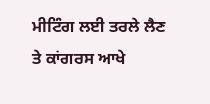ਮੀਟਿੰਗ ਲਈ ਤਰਲੇ ਲੈਣ ਤੇ ਕਾਂਗਰਸ ਆਖੇ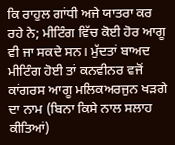ਕਿ ਰਾਹੁਲ ਗਾਂਧੀ ਅਜੇ ਯਾਤਰਾ ਕਰ ਰਹੇ ਨੇ; ਮੀਟਿੰਗ ਵਿੱਚ ਕੋਈ ਹੋਰ ਆਗੂ ਵੀ ਜਾ ਸਕਦੇ ਸਨ। ਮੁੱਦਤਾਂ ਬਾਅਦ ਮੀਟਿੰਗ ਹੋਈ ਤਾਂ ਕਨਵੀਨਰ ਵਜੋਂ ਕਾਂਗਰਸ ਆਗੂ ਮਲਿਕਅਰਜੁਨ ਖੜਗੇ ਦਾ ਨਾਮ (ਬਿਨਾ ਕਿਸੇ ਨਾਲ ਸਲਾਹ ਕੀਤਿਆਂ)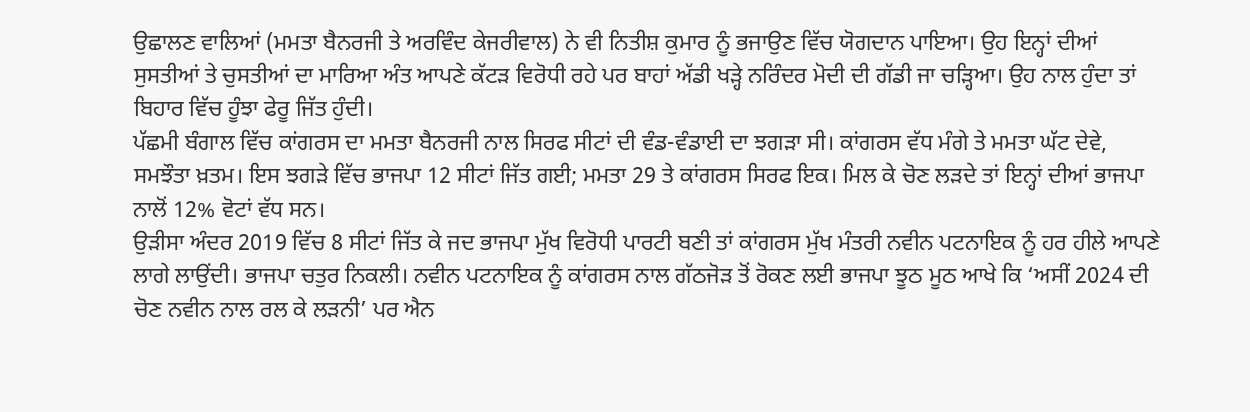ਉਛਾਲਣ ਵਾਲਿਆਂ (ਮਮਤਾ ਬੈਨਰਜੀ ਤੇ ਅਰਵਿੰਦ ਕੇਜਰੀਵਾਲ) ਨੇ ਵੀ ਨਿਤੀਸ਼ ਕੁਮਾਰ ਨੂੰ ਭਜਾਉਣ ਵਿੱਚ ਯੋਗਦਾਨ ਪਾਇਆ। ਉਹ ਇਨ੍ਹਾਂ ਦੀਆਂ ਸੁਸਤੀਆਂ ਤੇ ਚੁਸਤੀਆਂ ਦਾ ਮਾਰਿਆ ਅੰਤ ਆਪਣੇ ਕੱਟੜ ਵਿਰੋਧੀ ਰਹੇ ਪਰ ਬਾਹਾਂ ਅੱਡੀ ਖੜ੍ਹੇ ਨਰਿੰਦਰ ਮੋਦੀ ਦੀ ਗੱਡੀ ਜਾ ਚੜ੍ਹਿਆ। ਉਹ ਨਾਲ ਹੁੰਦਾ ਤਾਂ ਬਿਹਾਰ ਵਿੱਚ ਹੂੰਝਾ ਫੇਰੂ ਜਿੱਤ ਹੁੰਦੀ।
ਪੱਛਮੀ ਬੰਗਾਲ ਵਿੱਚ ਕਾਂਗਰਸ ਦਾ ਮਮਤਾ ਬੈਨਰਜੀ ਨਾਲ ਸਿਰਫ ਸੀਟਾਂ ਦੀ ਵੰਡ-ਵੰਡਾਈ ਦਾ ਝਗੜਾ ਸੀ। ਕਾਂਗਰਸ ਵੱਧ ਮੰਗੇ ਤੇ ਮਮਤਾ ਘੱਟ ਦੇਵੇ, ਸਮਝੌਤਾ ਖ਼ਤਮ। ਇਸ ਝਗੜੇ ਵਿੱਚ ਭਾਜਪਾ 12 ਸੀਟਾਂ ਜਿੱਤ ਗਈ; ਮਮਤਾ 29 ਤੇ ਕਾਂਗਰਸ ਸਿਰਫ ਇਕ। ਮਿਲ ਕੇ ਚੋਣ ਲੜਦੇ ਤਾਂ ਇਨ੍ਹਾਂ ਦੀਆਂ ਭਾਜਪਾ ਨਾਲੋਂ 12% ਵੋਟਾਂ ਵੱਧ ਸਨ।
ਉੜੀਸਾ ਅੰਦਰ 2019 ਵਿੱਚ 8 ਸੀਟਾਂ ਜਿੱਤ ਕੇ ਜਦ ਭਾਜਪਾ ਮੁੱਖ ਵਿਰੋਧੀ ਪਾਰਟੀ ਬਣੀ ਤਾਂ ਕਾਂਗਰਸ ਮੁੱਖ ਮੰਤਰੀ ਨਵੀਨ ਪਟਨਾਇਕ ਨੂੰ ਹਰ ਹੀਲੇ ਆਪਣੇ ਲਾਗੇ ਲਾਉਂਦੀ। ਭਾਜਪਾ ਚਤੁਰ ਨਿਕਲੀ। ਨਵੀਨ ਪਟਨਾਇਕ ਨੂੰ ਕਾਂਗਰਸ ਨਾਲ ਗੱਠਜੋੜ ਤੋਂ ਰੋਕਣ ਲਈ ਭਾਜਪਾ ਝੂਠ ਮੂਠ ਆਖੇ ਕਿ ‘ਅਸੀਂ 2024 ਦੀ ਚੋਣ ਨਵੀਨ ਨਾਲ ਰਲ ਕੇ ਲੜਨੀ’ ਪਰ ਐਨ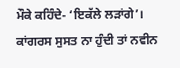ਮੌਕੇ ਕਹਿੰਦੇ- ‘ਇਕੱਲੇ ਲੜਾਂਗੇ’। ਕਾਂਗਰਸ ਸੁਸਤ ਨਾ ਹੁੰਦੀ ਤਾਂ ਨਵੀਨ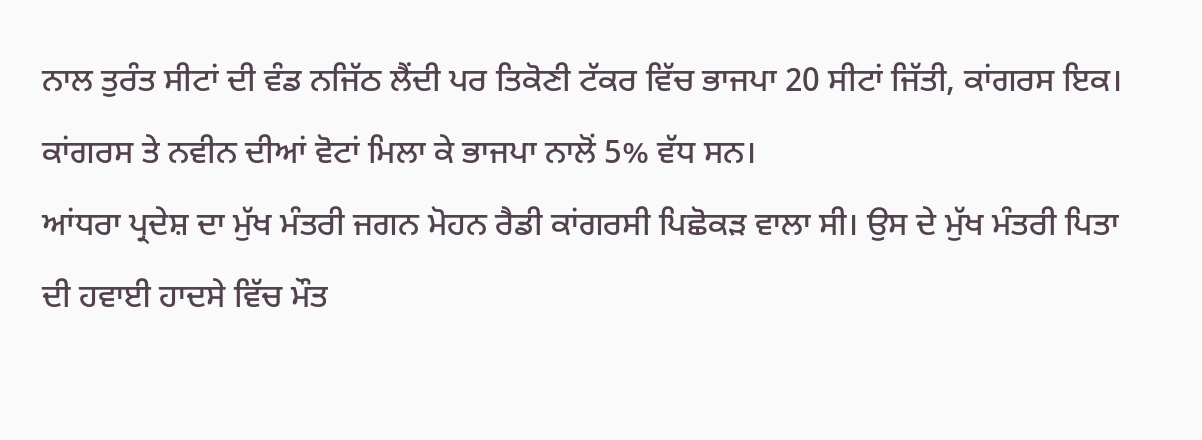ਨਾਲ ਤੁਰੰਤ ਸੀਟਾਂ ਦੀ ਵੰਡ ਨਜਿੱਠ ਲੈਂਦੀ ਪਰ ਤਿਕੋਣੀ ਟੱਕਰ ਵਿੱਚ ਭਾਜਪਾ 20 ਸੀਟਾਂ ਜਿੱਤੀ, ਕਾਂਗਰਸ ਇਕ। ਕਾਂਗਰਸ ਤੇ ਨਵੀਨ ਦੀਆਂ ਵੋਟਾਂ ਮਿਲਾ ਕੇ ਭਾਜਪਾ ਨਾਲੋਂ 5% ਵੱਧ ਸਨ।
ਆਂਧਰਾ ਪ੍ਰਦੇਸ਼ ਦਾ ਮੁੱਖ ਮੰਤਰੀ ਜਗਨ ਮੋਹਨ ਰੈਡੀ ਕਾਂਗਰਸੀ ਪਿਛੋਕੜ ਵਾਲਾ ਸੀ। ਉਸ ਦੇ ਮੁੱਖ ਮੰਤਰੀ ਪਿਤਾ ਦੀ ਹਵਾਈ ਹਾਦਸੇ ਵਿੱਚ ਮੌਤ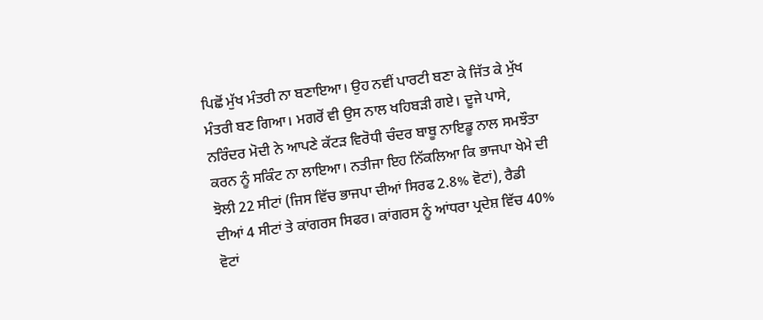ਪਿਛੋਂ ਮੁੱਖ ਮੰਤਰੀ ਨਾ ਬਣਾਇਆ। ਉਹ ਨਵੀਂ ਪਾਰਟੀ ਬਣਾ ਕੇ ਜਿੱਤ ਕੇ ਮੁੱਖ ਮੰਤਰੀ ਬਣ ਗਿਆ। ਮਗਰੋਂ ਵੀ ਉਸ ਨਾਲ ਖਹਿਬੜੀ ਗਏ। ਦੂਜੇ ਪਾਸੇ, ਨਰਿੰਦਰ ਮੋਦੀ ਨੇ ਆਪਣੇ ਕੱਟੜ ਵਿਰੋਧੀ ਚੰਦਰ ਬਾਬੂ ਨਾਇਡੂ ਨਾਲ ਸਮਝੌਤਾ ਕਰਨ ਨੂੰ ਸਕਿੰਟ ਨਾ ਲਾਇਆ। ਨਤੀਜਾ ਇਹ ਨਿੱਕਲਿਆ ਕਿ ਭਾਜਪਾ ਖੇਮੇ ਦੀ ਝੋਲੀ 22 ਸੀਟਾਂ (ਜਿਸ ਵਿੱਚ ਭਾਜਪਾ ਦੀਆਂ ਸਿਰਫ 2.8% ਵੋਟਾਂ), ਰੈਡੀ ਦੀਆਂ 4 ਸੀਟਾਂ ਤੇ ਕਾਂਗਰਸ ਸਿਫਰ। ਕਾਂਗਰਸ ਨੂੰ ਆਂਧਰਾ ਪ੍ਰਦੇਸ਼ ਵਿੱਚ 40% ਵੋਟਾਂ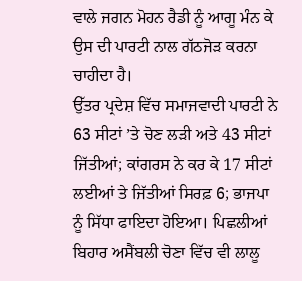ਵਾਲੇ ਜਗਨ ਮੋਹਨ ਰੈਡੀ ਨੂੰ ਆਗੂ ਮੰਨ ਕੇ ਉਸ ਦੀ ਪਾਰਟੀ ਨਾਲ ਗੱਠਜੋੜ ਕਰਨਾ ਚਾਹੀਦਾ ਹੈ।
ਉੱਤਰ ਪ੍ਰਦੇਸ਼ ਵਿੱਚ ਸਮਾਜਵਾਦੀ ਪਾਰਟੀ ਨੇ 63 ਸੀਟਾਂ ’ਤੇ ਚੋਣ ਲੜੀ ਅਤੇ 43 ਸੀਟਾਂ ਜਿੱਤੀਆਂ; ਕਾਂਗਰਸ ਨੇ ਕਰ ਕੇ 17 ਸੀਟਾਂ ਲਈਆਂ ਤੇ ਜਿੱਤੀਆਂ ਸਿਰਫ਼ 6; ਭਾਜਪਾ ਨੂੰ ਸਿੱਧਾ ਫਾਇਦਾ ਹੋਇਆ। ਪਿਛਲੀਆਂ ਬਿਹਾਰ ਅਸੈਂਬਲੀ ਚੋਣਾ ਵਿੱਚ ਵੀ ਲਾਲੂ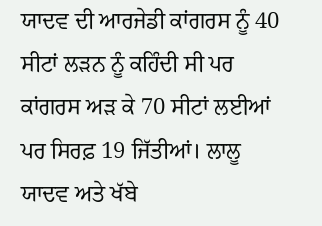ਯਾਦਵ ਦੀ ਆਰਜੇਡੀ ਕਾਂਗਰਸ ਨੂੰ 40 ਸੀਟਾਂ ਲੜਨ ਨੂੰ ਕਹਿੰਦੀ ਸੀ ਪਰ ਕਾਂਗਰਸ ਅੜ ਕੇ 70 ਸੀਟਾਂ ਲਈਆਂ ਪਰ ਸਿਰਫ਼ 19 ਜਿੱਤੀਆਂ। ਲਾਲੂ ਯਾਦਵ ਅਤੇ ਖੱਬੇ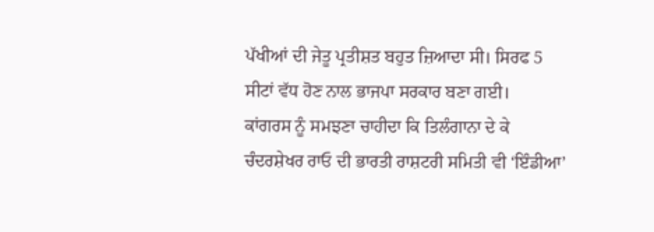ਪੱਖੀਆਂ ਦੀ ਜੇਤੂ ਪ੍ਰਤੀਸ਼ਤ ਬਹੁਤ ਜ਼ਿਆਦਾ ਸੀ। ਸਿਰਫ 5 ਸੀਟਾਂ ਵੱਧ ਹੋਣ ਨਾਲ ਭਾਜਪਾ ਸਰਕਾਰ ਬਣਾ ਗਈ।
ਕਾਂਗਰਸ ਨੂੰ ਸਮਝਣਾ ਚਾਹੀਦਾ ਕਿ ਤਿਲੰਗਾਨਾ ਦੇ ਕੇ ਚੰਦਰਸ਼ੇਖਰ ਰਾਓ ਦੀ ਭਾਰਤੀ ਰਾਸ਼ਟਰੀ ਸਮਿਤੀ ਵੀ ‘ਇੰਡੀਆ’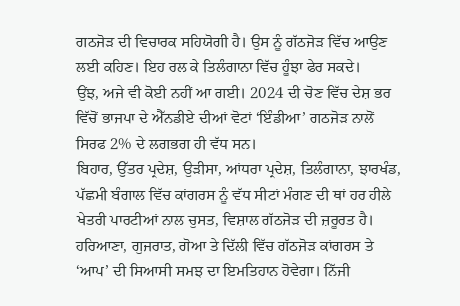ਗਠਜੋੜ ਦੀ ਵਿਚਾਰਕ ਸਹਿਯੋਗੀ ਹੈ। ਉਸ ਨੂੰ ਗੱਠਜੋੜ ਵਿੱਚ ਆਉਣ ਲਈ ਕਹਿਣ। ਇਹ ਰਲ ਕੇ ਤਿਲੰਗਾਨਾ ਵਿੱਚ ਹੂੰਝਾ ਫੇਰ ਸਕਦੇ।
ਉਂਝ, ਅਜੇ ਵੀ ਕੋਈ ਨਹੀਂ ਆ ਗਈ। 2024 ਦੀ ਚੋਣ ਵਿੱਚ ਦੇਸ਼ ਭਰ ਵਿੱਚੋਂ ਭਾਜਪਾ ਦੇ ਐੱਨਡੀਏ ਦੀਆਂ ਵੋਟਾਂ ‘ਇੰਡੀਆ’ ਗਠਜੋੜ ਨਾਲੋਂ ਸਿਰਫ 2% ਦੇ ਲਗਭਗ ਹੀ ਵੱਧ ਸਨ।
ਬਿਹਾਰ, ਉੱਤਰ ਪ੍ਰਦੇਸ਼, ਉੜੀਸਾ, ਆਂਧਰਾ ਪ੍ਰਦੇਸ਼, ਤਿਲੰਗਾਨਾ, ਝਾਰਖੰਡ, ਪੱਛਮੀ ਬੰਗਾਲ ਵਿੱਚ ਕਾਂਗਰਸ ਨੂੰ ਵੱਧ ਸੀਟਾਂ ਮੰਗਣ ਦੀ ਥਾਂ ਹਰ ਹੀਲੇ ਖੇਤਰੀ ਪਾਰਟੀਆਂ ਨਾਲ ਚੁਸਤ, ਵਿਸ਼ਾਲ ਗੱਠਜੋੜ ਦੀ ਜ਼ਰੂਰਤ ਹੈ। ਹਰਿਆਣਾ, ਗੁਜਰਾਤ, ਗੋਆ ਤੇ ਦਿੱਲੀ ਵਿੱਚ ਗੱਠਜੋੜ ਕਾਂਗਰਸ ਤੇ ‘ਆਪ’ ਦੀ ਸਿਆਸੀ ਸਮਝ ਦਾ ਇਮਤਿਹਾਨ ਹੋਵੇਗਾ। ਨਿੱਜੀ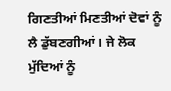ਗਿਣਤੀਆਂ ਮਿਣਤੀਆਂ ਦੋਵਾਂ ਨੂੰ ਲੈ ਡੁੱਬਣਗੀਆਂ। ਜੇ ਲੋਕ ਮੁੱਦਿਆਂ ਨੂੰ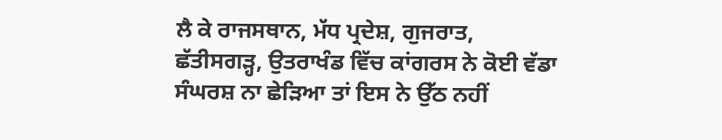ਲੈ ਕੇ ਰਾਜਸਥਾਨ, ਮੱਧ ਪ੍ਰਦੇਸ਼, ਗੁਜਰਾਤ, ਛੱਤੀਸਗੜ੍ਹ, ਉਤਰਾਖੰਡ ਵਿੱਚ ਕਾਂਗਰਸ ਨੇ ਕੋਈ ਵੱਡਾ ਸੰਘਰਸ਼ ਨਾ ਛੇੜਿਆ ਤਾਂ ਇਸ ਨੇ ਉੱਠ ਨਹੀਂ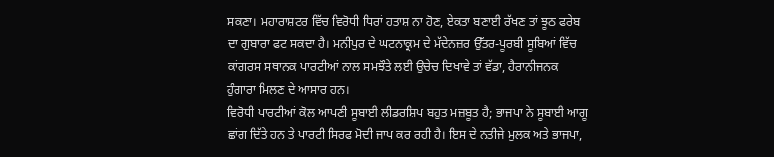ਸਕਣਾ। ਮਹਾਰਾਸ਼ਟਰ ਵਿੱਚ ਵਿਰੋਧੀ ਧਿਰਾਂ ਹਤਾਸ਼ ਨਾ ਹੋਣ, ਏਕਤਾ ਬਣਾਈ ਰੱਖਣ ਤਾਂ ਝੂਠ ਫਰੇਬ ਦਾ ਗੁਬਾਰਾ ਫਟ ਸਕਦਾ ਹੈ। ਮਨੀਪੁਰ ਦੇ ਘਟਨਾਕ੍ਰਮ ਦੇ ਮੱਦੇਨਜ਼ਰ ਉੱਤਰ-ਪੂਰਬੀ ਸੂਬਿਆਂ ਵਿੱਚ ਕਾਂਗਰਸ ਸਥਾਨਕ ਪਾਰਟੀਆਂ ਨਾਲ ਸਮਝੌਤੇ ਲਈ ਉਚੇਚ ਦਿਖਾਵੇ ਤਾਂ ਵੱਡਾ, ਹੈਰਾਨੀਜਨਕ ਹੁੰਗਾਰਾ ਮਿਲਣ ਦੇ ਆਸਾਰ ਹਨ।
ਵਿਰੋਧੀ ਪਾਰਟੀਆਂ ਕੋਲ ਆਪਣੀ ਸੂਬਾਈ ਲੀਡਰਸ਼ਿਪ ਬਹੁਤ ਮਜ਼ਬੂਤ ਹੈ; ਭਾਜਪਾ ਨੇ ਸੂਬਾਈ ਆਗੂ ਛਾਂਗ ਦਿੱਤੇ ਹਨ ਤੇ ਪਾਰਟੀ ਸਿਰਫ ਮੋਦੀ ਜਾਪ ਕਰ ਰਹੀ ਹੈ। ਇਸ ਦੇ ਨਤੀਜੇ ਮੁਲਕ ਅਤੇ ਭਾਜਪਾ,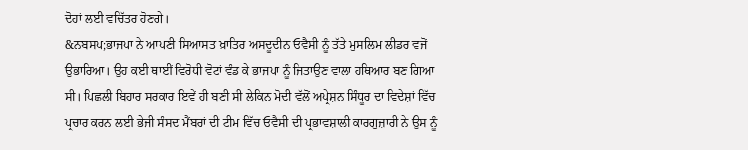ਦੋਹਾਂ ਲਈ ਵਚਿੱਤਰ ਹੋਣਗੇ।
&ਨਬਸਪ;ਭਾਜਪਾ ਨੇ ਆਪਣੀ ਸਿਆਸਤ ਖ਼ਾਤਿਰ ਅਸਦੂਦੀਨ ਓਵੈਸੀ ਨੂੰ ਤੱਤੇ ਮੁਸਲਿਮ ਲੀਡਰ ਵਜੋਂ ਉਭਾਰਿਆ। ਉਹ ਕਈ ਥਾਈਂ ਵਿਰੋਧੀ ਵੋਟਾਂ ਵੰਡ ਕੇ ਭਾਜਪਾ ਨੂੰ ਜਿਤਾਉਣ ਵਾਲਾ ਹਥਿਆਰ ਬਣ ਗਿਆ ਸੀ। ਪਿਛਲੀ ਬਿਹਾਰ ਸਰਕਾਰ ਇਵੇਂ ਹੀ ਬਣੀ ਸੀ ਲੇਕਿਨ ਮੋਦੀ ਵੱਲੋਂ ਅਪ੍ਰੇਸ਼ਨ ਸਿੰਧੂਰ ਦਾ ਵਿਦੇਸ਼ਾਂ ਵਿੱਚ ਪ੍ਰਚਾਰ ਕਰਨ ਲਈ ਭੇਜੀ ਸੰਸਦ ਮੈਂਬਰਾਂ ਦੀ ਟੀਮ ਵਿੱਚ ਓਵੈਸੀ ਦੀ ਪ੍ਰਭਾਵਸ਼ਾਲੀ ਕਾਰਗੁਜ਼ਾਰੀ ਨੇ ਉਸ ਨੂੰ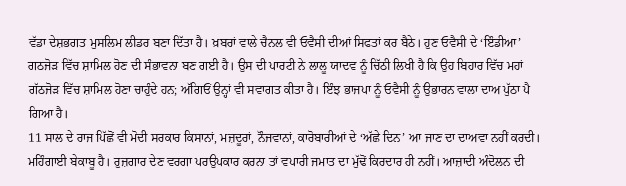ਵੱਡਾ ਦੇਸ਼ਭਗਤ ਮੁਸਲਿਮ ਲੀਡਰ ਬਣਾ ਦਿੱਤਾ ਹੈ। ਖ਼ਬਰਾਂ ਵਾਲੇ ਚੈਨਲ ਵੀ ਓਵੈਸੀ ਦੀਆਂ ਸਿਫਤਾਂ ਕਰ ਬੈਠੇ। ਹੁਣ ਓਵੈਸੀ ਦੇ ‘ਇੰਡੀਆ’ ਗਠਜੋੜ ਵਿੱਚ ਸ਼ਾਮਿਲ ਹੋਣ ਦੀ ਸੰਭਾਵਨਾ ਬਣ ਗਈ ਹੈ। ਉਸ ਦੀ ਪਾਰਟੀ ਨੇ ਲਾਲੂ ਯਾਦਵ ਨੂੰ ਚਿੱਠੀ ਲਿਖੀ ਹੈ ਕਿ ਉਹ ਬਿਹਾਰ ਵਿੱਚ ਮਹਾਂ ਗੱਠਜੋੜ ਵਿੱਚ ਸ਼ਾਮਿਲ ਹੋਣਾ ਚਾਹੁੰਦੇ ਹਨ; ਅੱਗਿਓਂ ਉਨ੍ਹਾਂ ਵੀ ਸਵਾਗਤ ਕੀਤਾ ਹੈ। ਇੰਝ ਭਾਜਪਾ ਨੂੰ ਓਵੈਸੀ ਨੂੰ ਉਭਾਰਨ ਵਾਲਾ ਦਾਅ ਪੁੱਠਾ ਪੈ ਗਿਆ ਹੈ।
11 ਸਾਲ ਦੇ ਰਾਜ ਪਿੱਛੋਂ ਵੀ ਮੋਦੀ ਸਰਕਾਰ ਕਿਸਾਨਾਂ, ਮਜ਼ਦੂਰਾਂ, ਨੌਜਵਾਨਾਂ, ਕਾਰੋਬਾਰੀਆਂ ਦੇ ‘ਅੱਛੇ ਦਿਨ’ ਆ ਜਾਣ ਦਾ ਦਾਅਵਾ ਨਹੀਂ ਕਰਦੀ। ਮਹਿੰਗਾਈ ਬੇਕਾਬੂ ਹੈ। ਰੁਜ਼ਗਾਰ ਦੇਣ ਵਰਗਾ ਪਰਉਪਕਾਰ ਕਰਨਾ ਤਾਂ ਵਪਾਰੀ ਜਮਾਤ ਦਾ ਮੁੱਢੋਂ ਕਿਰਦਾਰ ਹੀ ਨਹੀਂ। ਆਜ਼ਾਦੀ ਅੰਦੋਲਨ ਦੀ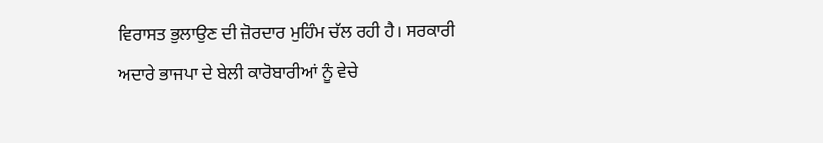ਵਿਰਾਸਤ ਭੁਲਾਉਣ ਦੀ ਜ਼ੋਰਦਾਰ ਮੁਹਿੰਮ ਚੱਲ ਰਹੀ ਹੈ। ਸਰਕਾਰੀ ਅਦਾਰੇ ਭਾਜਪਾ ਦੇ ਬੇਲੀ ਕਾਰੋਬਾਰੀਆਂ ਨੂੰ ਵੇਚੇ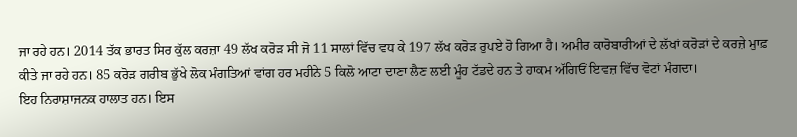ਜਾ ਰਹੇ ਹਨ। 2014 ਤੱਕ ਭਾਰਤ ਸਿਰ ਕੁੱਲ ਕਰਜ਼ਾ 49 ਲੱਖ ਕਰੋੜ ਸੀ ਜੋ 11 ਸਾਲਾਂ ਵਿੱਚ ਵਧ ਕੇ 197 ਲੱਖ ਕਰੋੜ ਰੁਪਏ ਹੋ ਗਿਆ ਹੈ। ਅਮੀਰ ਕਾਰੋਬਾਰੀਆਂ ਦੇ ਲੱਖਾਂ ਕਰੋੜਾਂ ਦੇ ਕਰਜ਼ੇ ਮੁਾਫ਼ ਕੀਤੇ ਜਾ ਰਹੇ ਹਨ। 85 ਕਰੋੜ ਗਰੀਬ ਭੁੱਖੇ ਲੋਕ ਮੰਗਤਿਆਂ ਵਾਂਗ ਹਰ ਮਹੀਨੇ 5 ਕਿਲੋ ਆਟਾ ਦਾਣਾ ਲੈਣ ਲਈ ਮੂੰਹ ਟੱਡਦੇ ਹਨ ਤੇ ਹਾਕਮ ਅੱਗਿਓਂ ਇਵਜ਼ ਵਿੱਚ ਵੋਟਾਂ ਮੰਗਦਾ।
ਇਹ ਨਿਰਾਸ਼ਾਜਨਕ ਹਾਲਾਤ ਹਨ। ਇਸ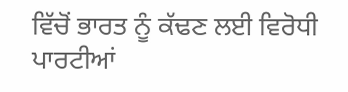ਵਿੱਚੋਂ ਭਾਰਤ ਨੂੰ ਕੱਢਣ ਲਈ ਵਿਰੋਧੀ ਪਾਰਟੀਆਂ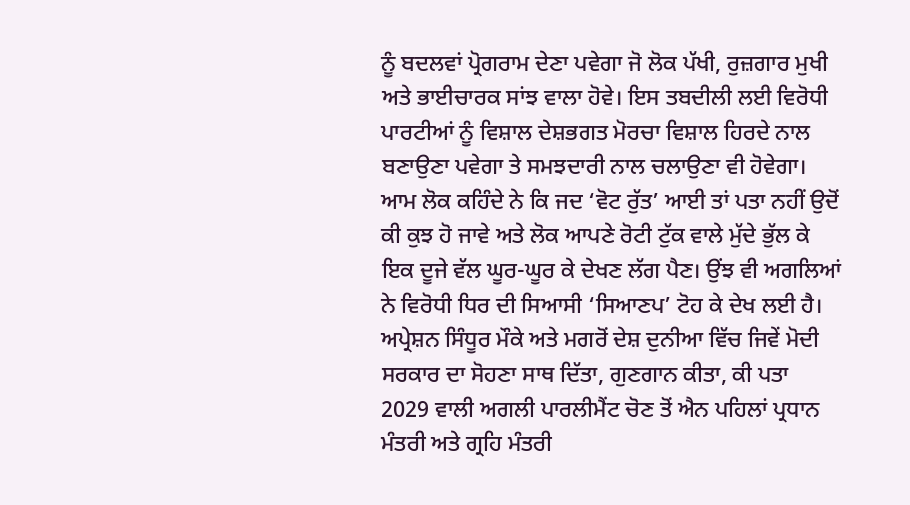ਨੂੰ ਬਦਲਵਾਂ ਪ੍ਰੋਗਰਾਮ ਦੇਣਾ ਪਵੇਗਾ ਜੋ ਲੋਕ ਪੱਖੀ, ਰੁਜ਼ਗਾਰ ਮੁਖੀ ਅਤੇ ਭਾਈਚਾਰਕ ਸਾਂਝ ਵਾਲਾ ਹੋਵੇ। ਇਸ ਤਬਦੀਲੀ ਲਈ ਵਿਰੋਧੀ ਪਾਰਟੀਆਂ ਨੂੰ ਵਿਸ਼ਾਲ ਦੇਸ਼ਭਗਤ ਮੋਰਚਾ ਵਿਸ਼ਾਲ ਹਿਰਦੇ ਨਾਲ ਬਣਾਉਣਾ ਪਵੇਗਾ ਤੇ ਸਮਝਦਾਰੀ ਨਾਲ ਚਲਾਉਣਾ ਵੀ ਹੋਵੇਗਾ। ਆਮ ਲੋਕ ਕਹਿੰਦੇ ਨੇ ਕਿ ਜਦ ‘ਵੋਟ ਰੁੱਤ’ ਆਈ ਤਾਂ ਪਤਾ ਨਹੀਂ ਉਦੋਂ ਕੀ ਕੁਝ ਹੋ ਜਾਵੇ ਅਤੇ ਲੋਕ ਆਪਣੇ ਰੋਟੀ ਟੁੱਕ ਵਾਲੇ ਮੁੱਦੇ ਭੁੱਲ ਕੇ ਇਕ ਦੂਜੇ ਵੱਲ ਘੂਰ-ਘੂਰ ਕੇ ਦੇਖਣ ਲੱਗ ਪੈਣ। ਉਂਝ ਵੀ ਅਗਲਿਆਂ ਨੇ ਵਿਰੋਧੀ ਧਿਰ ਦੀ ਸਿਆਸੀ ‘ਸਿਆਣਪ’ ਟੋਹ ਕੇ ਦੇਖ ਲਈ ਹੈ। ਅਪ੍ਰੇਸ਼ਨ ਸਿੰਧੂਰ ਮੌਕੇ ਅਤੇ ਮਗਰੋਂ ਦੇਸ਼ ਦੁਨੀਆ ਵਿੱਚ ਜਿਵੇਂ ਮੋਦੀ ਸਰਕਾਰ ਦਾ ਸੋਹਣਾ ਸਾਥ ਦਿੱਤਾ, ਗੁਣਗਾਨ ਕੀਤਾ, ਕੀ ਪਤਾ 2029 ਵਾਲੀ ਅਗਲੀ ਪਾਰਲੀਮੈਂਟ ਚੋਣ ਤੋਂ ਐਨ ਪਹਿਲਾਂ ਪ੍ਰਧਾਨ ਮੰਤਰੀ ਅਤੇ ਗ੍ਰਹਿ ਮੰਤਰੀ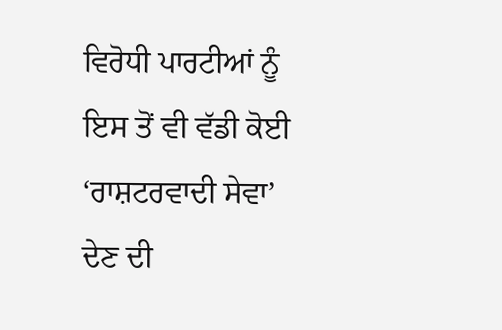ਵਿਰੋਧੀ ਪਾਰਟੀਆਂ ਨੂੰ ਇਸ ਤੋਂ ਵੀ ਵੱਡੀ ਕੋਈ ‘ਰਾਸ਼ਟਰਵਾਦੀ ਸੇਵਾ’ ਦੇਣ ਦੀ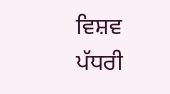ਵਿਸ਼ਵ ਪੱਧਰੀ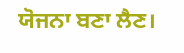ਯੋਜਨਾ ਬਣਾ ਲੈਣ।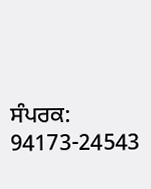ਸੰਪਰਕ: 94173-24543